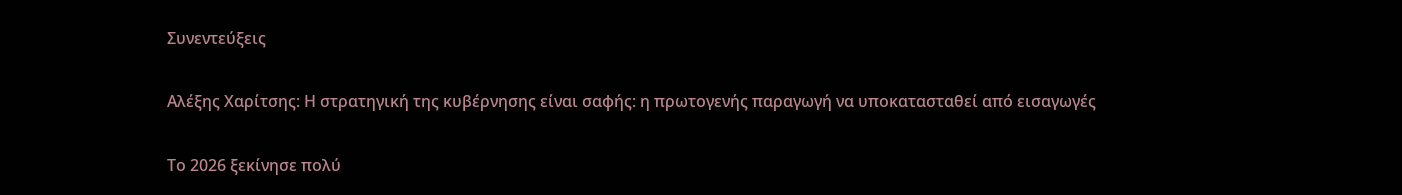Συνεντεύξεις

Αλέξης Χαρίτσης: Η στρατηγική της κυβέρνησης είναι σαφής: η πρωτογενής παραγωγή να υποκατασταθεί από εισαγωγές

Το 2026 ξεκίνησε πολύ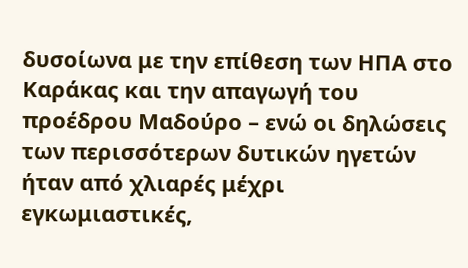δυσοίωνα με την επίθεση των ΗΠΑ στο Καράκας και την απαγωγή του προέδρου Μαδούρο – ενώ οι δηλώσεις των περισσότερων δυτικών ηγετών ήταν από χλιαρές μέχρι εγκωμιαστικές,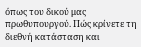όπως του δικού μας πρωθυπουργού. Πώς κρίνετε τη διεθνή κατάσταση και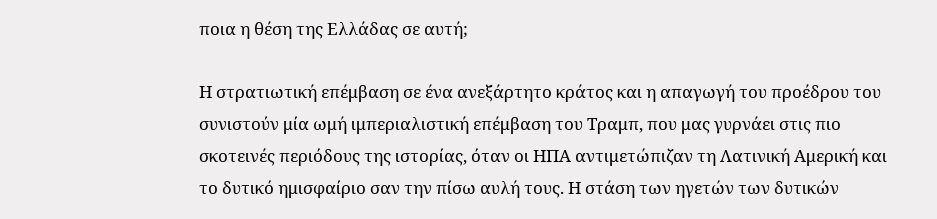ποια η θέση της Ελλάδας σε αυτή;

Η στρατιωτική επέμβαση σε ένα ανεξάρτητο κράτος και η απαγωγή του προέδρου του συνιστούν μία ωμή ιμπεριαλιστική επέμβαση του Τραμπ, που μας γυρνάει στις πιο σκοτεινές περιόδους της ιστορίας, όταν οι ΗΠΑ αντιμετώπιζαν τη Λατινική Αμερική και το δυτικό ημισφαίριο σαν την πίσω αυλή τους. Η στάση των ηγετών των δυτικών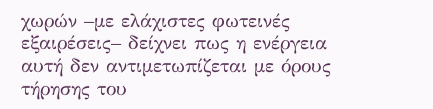χωρών –με ελάχιστες φωτεινές εξαιρέσεις– δείχνει πως η ενέργεια αυτή δεν αντιμετωπίζεται με όρους τήρησης του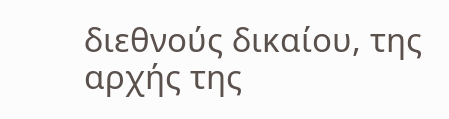διεθνούς δικαίου, της αρχής της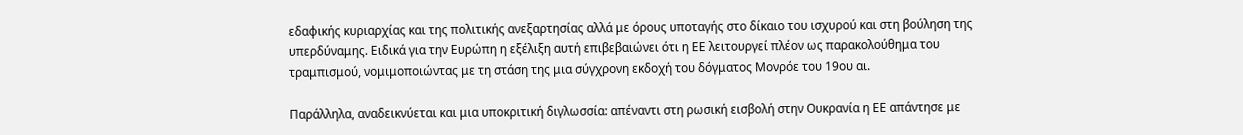εδαφικής κυριαρχίας και της πολιτικής ανεξαρτησίας αλλά με όρους υποταγής στο δίκαιο του ισχυρού και στη βούληση της υπερδύναμης. Ειδικά για την Ευρώπη η εξέλιξη αυτή επιβεβαιώνει ότι η ΕΕ λειτουργεί πλέον ως παρακολούθημα του τραμπισμού, νομιμοποιώντας με τη στάση της μια σύγχρονη εκδοχή του δόγματος Μονρόε του 19ου αι.

Παράλληλα, αναδεικνύεται και μια υποκριτική διγλωσσία: απέναντι στη ρωσική εισβολή στην Ουκρανία η ΕΕ απάντησε με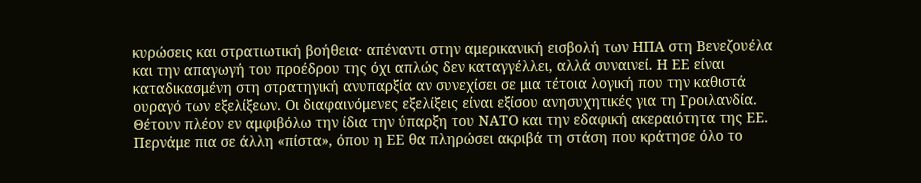κυρώσεις και στρατιωτική βοήθεια· απέναντι στην αμερικανική εισβολή των ΗΠΑ στη Βενεζουέλα και την απαγωγή του προέδρου της όχι απλώς δεν καταγγέλλει, αλλά συναινεί. Η ΕΕ είναι καταδικασμένη στη στρατηγική ανυπαρξία αν συνεχίσει σε μια τέτοια λογική που την καθιστά ουραγό των εξελίξεων. Οι διαφαινόμενες εξελίξεις είναι εξίσου ανησυχητικές για τη Γροιλανδία. Θέτουν πλέον εν αμφιβόλω την ίδια την ύπαρξη του ΝΑΤΟ και την εδαφική ακεραιότητα της ΕΕ. Περνάμε πια σε άλλη «πίστα», όπου η ΕΕ θα πληρώσει ακριβά τη στάση που κράτησε όλο το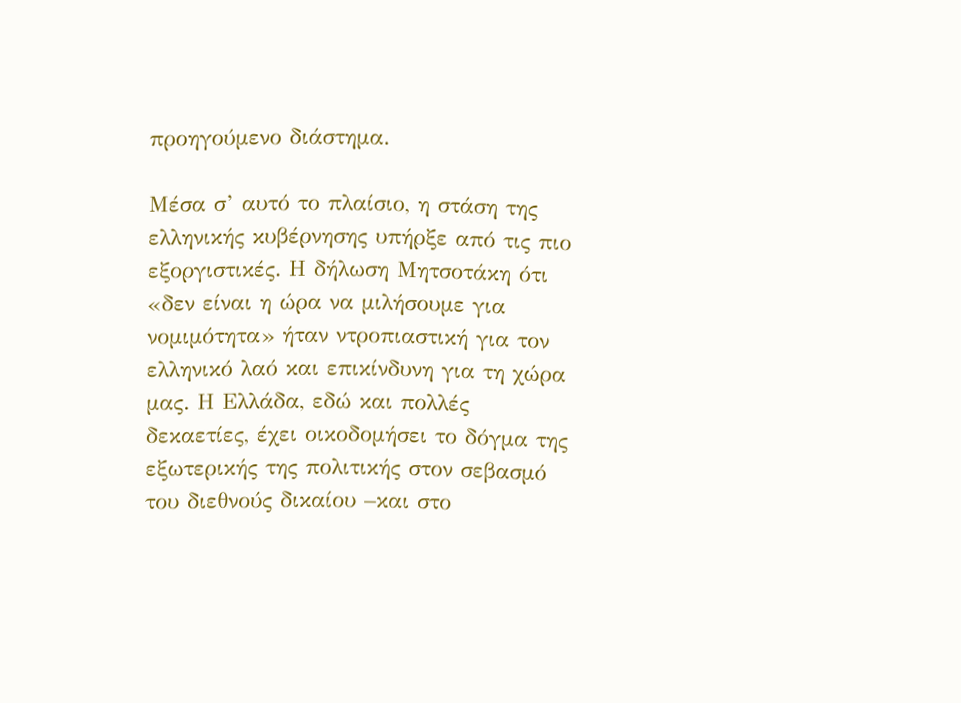προηγούμενο διάστημα.

Μέσα σ’ αυτό το πλαίσιο, η στάση της ελληνικής κυβέρνησης υπήρξε από τις πιο εξοργιστικές. Η δήλωση Μητσοτάκη ότι «δεν είναι η ώρα να μιλήσουμε για νομιμότητα» ήταν ντροπιαστική για τον ελληνικό λαό και επικίνδυνη για τη χώρα μας. Η Ελλάδα, εδώ και πολλές δεκαετίες, έχει οικοδομήσει το δόγμα της εξωτερικής της πολιτικής στον σεβασμό του διεθνούς δικαίου –και στο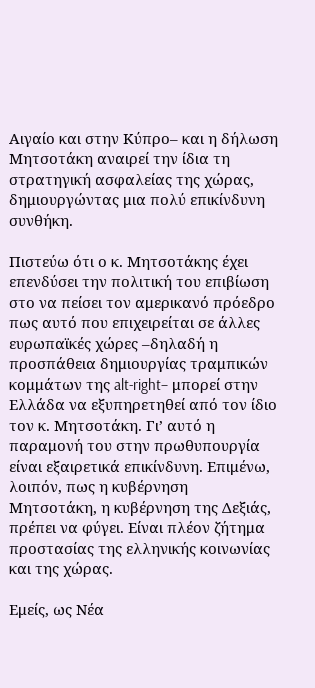Αιγαίο και στην Κύπρο– και η δήλωση Μητσοτάκη αναιρεί την ίδια τη στρατηγική ασφαλείας της χώρας, δημιουργώντας μια πολύ επικίνδυνη συνθήκη.

Πιστεύω ότι ο κ. Μητσοτάκης έχει επενδύσει την πολιτική του επιβίωση στο να πείσει τον αμερικανό πρόεδρο πως αυτό που επιχειρείται σε άλλες ευρωπαϊκές χώρες –δηλαδή η προσπάθεια δημιουργίας τραμπικών κομμάτων της alt-right– μπορεί στην Ελλάδα να εξυπηρετηθεί από τον ίδιο τον κ. Μητσοτάκη. Γι’ αυτό η παραμονή του στην πρωθυπουργία είναι εξαιρετικά επικίνδυνη. Επιμένω, λοιπόν, πως η κυβέρνηση Μητσοτάκη, η κυβέρνηση της Δεξιάς, πρέπει να φύγει. Είναι πλέον ζήτημα προστασίας της ελληνικής κοινωνίας και της χώρας.

Εμείς, ως Νέα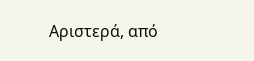Αριστερά, από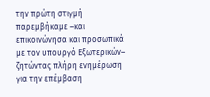την πρώτη στιγμή παρεμβήκαμε –και επικοινώνησα και προσωπικά με τον υπουργό Εξωτερικών– ζητώντας πλήρη ενημέρωση για την επέμβαση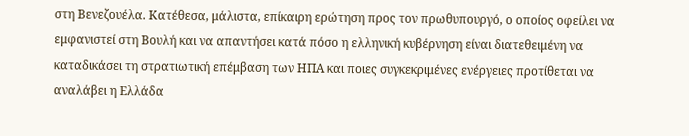στη Βενεζουέλα. Κατέθεσα, μάλιστα, επίκαιρη ερώτηση προς τον πρωθυπουργό, ο οποίος οφείλει να εμφανιστεί στη Βουλή και να απαντήσει κατά πόσο η ελληνική κυβέρνηση είναι διατεθειμένη να καταδικάσει τη στρατιωτική επέμβαση των ΗΠΑ και ποιες συγκεκριμένες ενέργειες προτίθεται να αναλάβει η Ελλάδα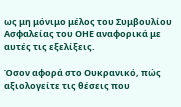ως μη μόνιμο μέλος του Συμβουλίου Ασφαλείας του ΟΗΕ αναφορικά με αυτές τις εξελίξεις.

Όσον αφορά στο Ουκρανικό, πώς αξιολογείτε τις θέσεις που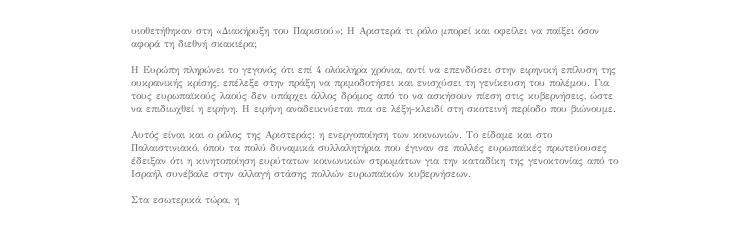υιοθετήθηκαν στη «Διακήρυξη του Παρισιού»; Η Αριστερά τι ρόλο μπορεί και οφείλει να παίξει όσον αφορά τη διεθνή σκακιέρα;

Η Ευρώπη πληρώνει το γεγονός ότι επί 4 ολόκληρα χρόνια, αντί να επενδύσει στην ειρηνική επίλυση της ουκρανικής κρίσης, επέλεξε στην πράξη να πριμοδοτήσει και ενισχύσει τη γενίκευση του πολέμου. Για τους ευρωπαϊκούς λαούς δεν υπάρχει άλλος δρόμος από το να ασκήσουν πίεση στις κυβερνήσεις, ώστε να επιδιωχθεί η ειρήνη. Η ειρήνη αναδεικνύεται πια σε λέξη-κλειδί στη σκοτεινή περίοδο που βιώνουμε.

Αυτός είναι και ο ρόλος της Αριστεράς: η ενεργοποίηση των κοινωνιών. Το είδαμε και στο Παλαιστινιακό, όπου τα πολύ δυναμικά συλλαλητήρια που έγιναν σε πολλές ευρωπαϊκές πρωτεύουσες έδειξαν ότι η κινητοποίηση ευρύτατων κοινωνικών στρωμάτων για την καταδίκη της γενοκτονίας από το Ισραήλ συνέβαλε στην αλλαγή στάσης πολλών ευρωπαϊκών κυβερνήσεων.

Στα εσωτερικά τώρα, η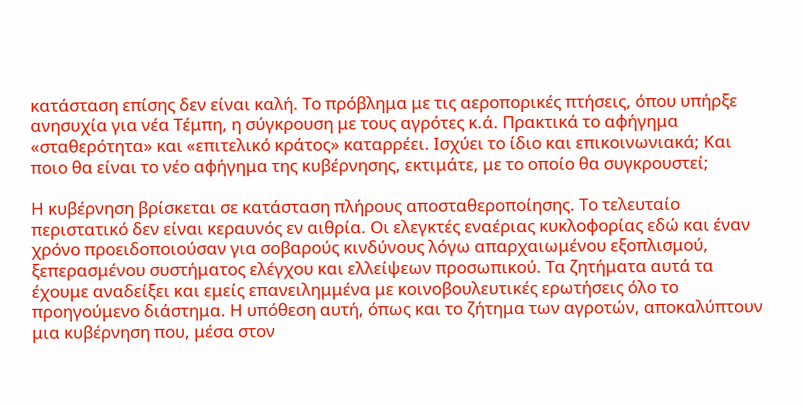κατάσταση επίσης δεν είναι καλή. Το πρόβλημα με τις αεροπορικές πτήσεις, όπου υπήρξε ανησυχία για νέα Τέμπη, η σύγκρουση με τους αγρότες κ.ά. Πρακτικά το αφήγημα «σταθερότητα» και «επιτελικό κράτος» καταρρέει. Ισχύει το ίδιο και επικοινωνιακά; Και ποιο θα είναι το νέο αφήγημα της κυβέρνησης, εκτιμάτε, με το οποίο θα συγκρουστεί;

Η κυβέρνηση βρίσκεται σε κατάσταση πλήρους αποσταθεροποίησης. Το τελευταίο περιστατικό δεν είναι κεραυνός εν αιθρία. Οι ελεγκτές εναέριας κυκλοφορίας εδώ και έναν χρόνο προειδοποιούσαν για σοβαρούς κινδύνους λόγω απαρχαιωμένου εξοπλισμού, ξεπερασμένου συστήματος ελέγχου και ελλείψεων προσωπικού. Τα ζητήματα αυτά τα έχουμε αναδείξει και εμείς επανειλημμένα με κοινοβουλευτικές ερωτήσεις όλο το προηγούμενο διάστημα. Η υπόθεση αυτή, όπως και το ζήτημα των αγροτών, αποκαλύπτουν μια κυβέρνηση που, μέσα στον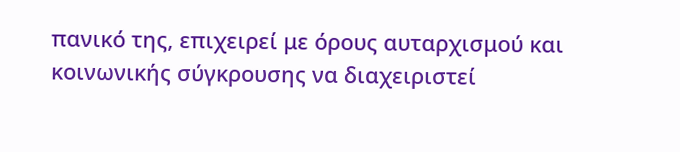πανικό της, επιχειρεί με όρους αυταρχισμού και κοινωνικής σύγκρουσης να διαχειριστεί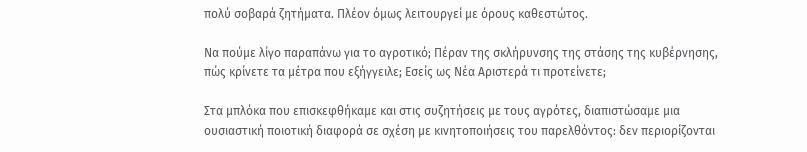πολύ σοβαρά ζητήματα. Πλέον όμως λειτουργεί με όρους καθεστώτος.

Να πούμε λίγο παραπάνω για το αγροτικό; Πέραν της σκλήρυνσης της στάσης της κυβέρνησης, πώς κρίνετε τα μέτρα που εξήγγειλε; Εσείς ως Νέα Αριστερά τι προτείνετε;

Στα μπλόκα που επισκεφθήκαμε και στις συζητήσεις με τους αγρότες, διαπιστώσαμε μια ουσιαστική ποιοτική διαφορά σε σχέση με κινητοποιήσεις του παρελθόντος: δεν περιορίζονται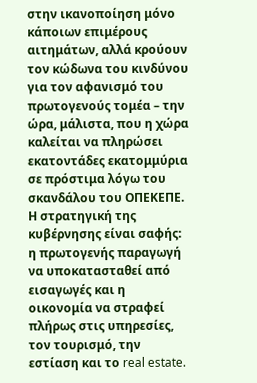στην ικανοποίηση μόνο κάποιων επιμέρους αιτημάτων, αλλά κρούουν τον κώδωνα του κινδύνου για τον αφανισμό του πρωτογενούς τομέα – την ώρα, μάλιστα, που η χώρα καλείται να πληρώσει εκατοντάδες εκατομμύρια σε πρόστιμα λόγω του σκανδάλου του ΟΠΕΚΕΠΕ. Η στρατηγική της κυβέρνησης είναι σαφής: η πρωτογενής παραγωγή να υποκατασταθεί από εισαγωγές και η οικονομία να στραφεί πλήρως στις υπηρεσίες, τον τουρισμό, την εστίαση και το real estate.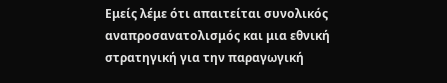Εμείς λέμε ότι απαιτείται συνολικός αναπροσανατολισμός και μια εθνική στρατηγική για την παραγωγική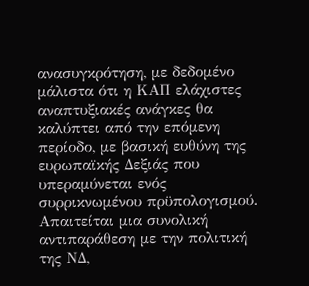ανασυγκρότηση, με δεδομένο μάλιστα ότι η ΚΑΠ ελάχιστες αναπτυξιακές ανάγκες θα καλύπτει από την επόμενη περίοδο, με βασική ευθύνη της ευρωπαϊκής Δεξιάς που υπεραμύνεται ενός συρρικνωμένου πρϋπολογισμού. Απαιτείται μια συνολική αντιπαράθεση με την πολιτική της ΝΔ,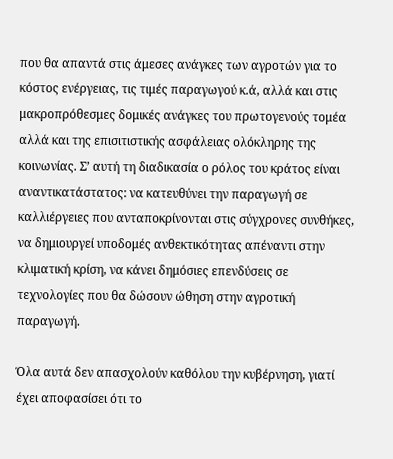που θα απαντά στις άμεσες ανάγκες των αγροτών για το κόστος ενέργειας, τις τιμές παραγωγού κ.ά, αλλά και στις μακροπρόθεσμες δομικές ανάγκες του πρωτογενούς τομέα αλλά και της επισιτιστικής ασφάλειας ολόκληρης της κοινωνίας. Σ’ αυτή τη διαδικασία ο ρόλος του κράτος είναι αναντικατάστατος: να κατευθύνει την παραγωγή σε καλλιέργειες που ανταποκρίνονται στις σύγχρονες συνθήκες, να δημιουργεί υποδομές ανθεκτικότητας απέναντι στην κλιματική κρίση, να κάνει δημόσιες επενδύσεις σε τεχνολογίες που θα δώσουν ώθηση στην αγροτική παραγωγή.

Όλα αυτά δεν απασχολούν καθόλου την κυβέρνηση, γιατί έχει αποφασίσει ότι το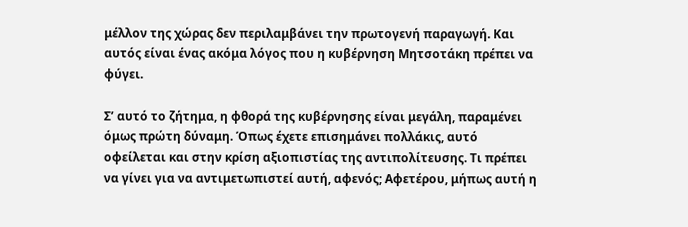μέλλον της χώρας δεν περιλαμβάνει την πρωτογενή παραγωγή. Και αυτός είναι ένας ακόμα λόγος που η κυβέρνηση Μητσοτάκη πρέπει να φύγει.

Σ’ αυτό το ζήτημα, η φθορά της κυβέρνησης είναι μεγάλη, παραμένει όμως πρώτη δύναμη. Όπως έχετε επισημάνει πολλάκις, αυτό οφείλεται και στην κρίση αξιοπιστίας της αντιπολίτευσης. Τι πρέπει να γίνει για να αντιμετωπιστεί αυτή, αφενός; Αφετέρου, μήπως αυτή η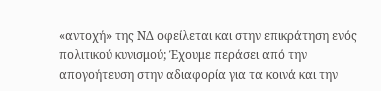«αντοχή» της ΝΔ οφείλεται και στην επικράτηση ενός πολιτικού κυνισμού; Έχουμε περάσει από την απογοήτευση στην αδιαφορία για τα κοινά και την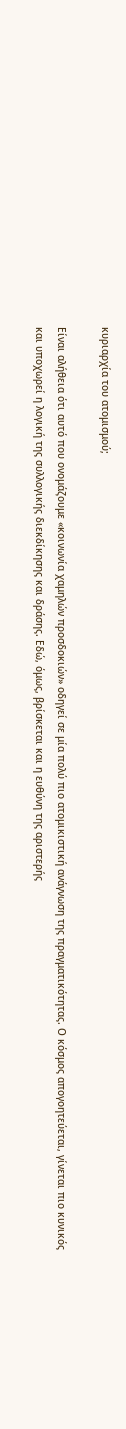κυριαρχία του ατομισμού;

Είναι αλήθεια ότι αυτό που ονομάζουμε «κοινωνία χαμηλών προσδοκιών» οδηγεί σε μία πολύ πιο ατομικιστική ανάγνωση της πραγματικότητας. Ο κόσμος απογοητεύεται, γίνεται πιο κυνικός και υποχωρεί η λογική της συλλογικής διεκδίκησης και δράσης. Εδώ, όμως, βρίσκεται και η ευθύνη της αριστερής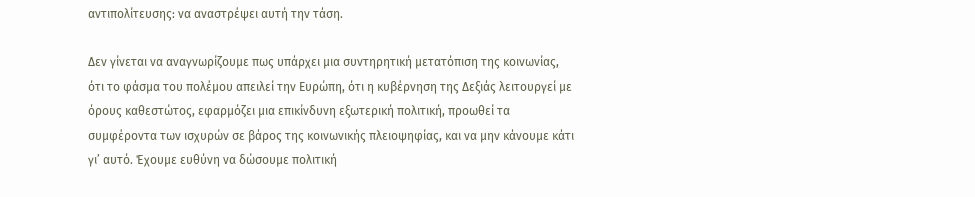αντιπολίτευσης: να αναστρέψει αυτή την τάση.

Δεν γίνεται να αναγνωρίζουμε πως υπάρχει μια συντηρητική μετατόπιση της κοινωνίας, ότι το φάσμα του πολέμου απειλεί την Ευρώπη, ότι η κυβέρνηση της Δεξιάς λειτουργεί με όρους καθεστώτος, εφαρμόζει μια επικίνδυνη εξωτερική πολιτική, προωθεί τα συμφέροντα των ισχυρών σε βάρος της κοινωνικής πλειοψηφίας, και να μην κάνουμε κάτι γι’ αυτό. Έχουμε ευθύνη να δώσουμε πολιτική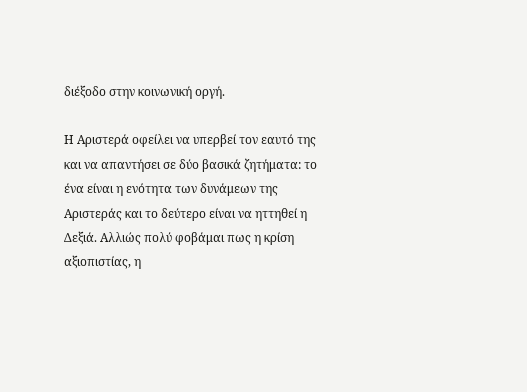διέξοδο στην κοινωνική οργή.

Η Αριστερά οφείλει να υπερβεί τον εαυτό της και να απαντήσει σε δύο βασικά ζητήματα: το ένα είναι η ενότητα των δυνάμεων της Αριστεράς και το δεύτερο είναι να ηττηθεί η Δεξιά. Αλλιώς πολύ φοβάμαι πως η κρίση αξιοπιστίας, η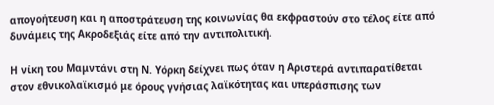απογοήτευση και η αποστράτευση της κοινωνίας θα εκφραστούν στο τέλος είτε από δυνάμεις της Ακροδεξιάς είτε από την αντιπολιτική.

Η νίκη του Μαμντάνι στη Ν. Υόρκη δείχνει πως όταν η Αριστερά αντιπαρατίθεται στον εθνικολαϊκισμό με όρους γνήσιας λαϊκότητας και υπεράσπισης των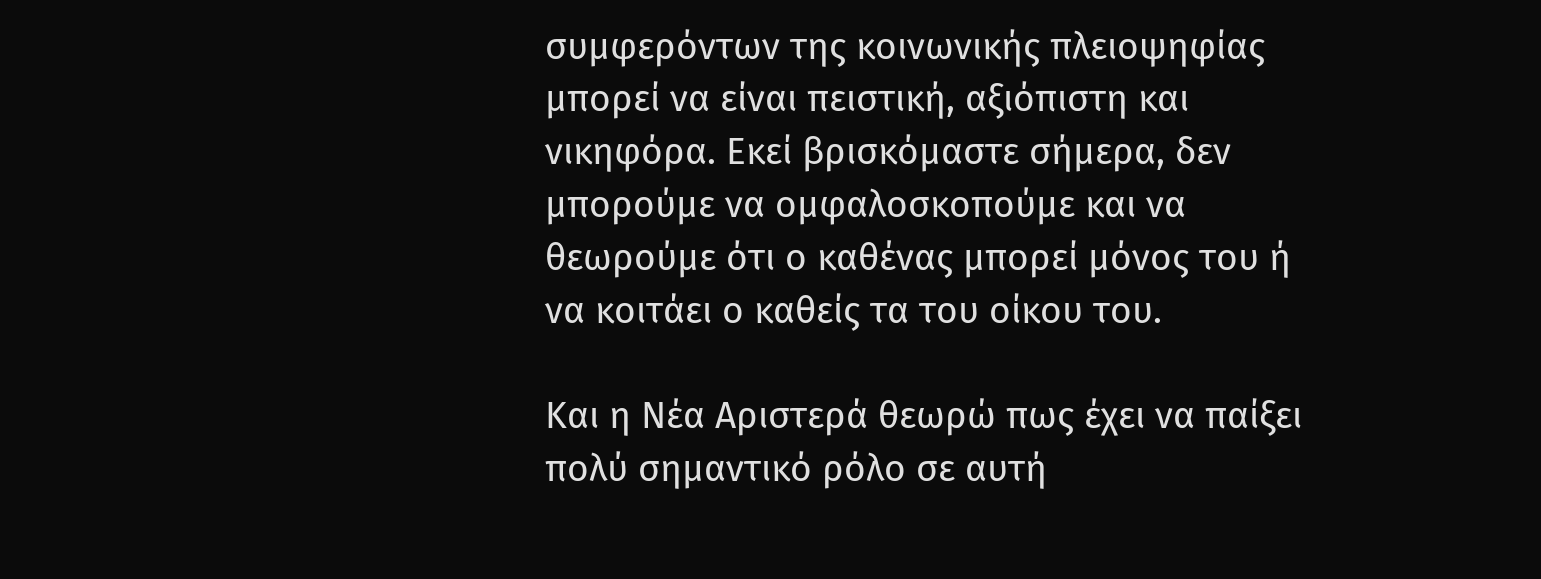συμφερόντων της κοινωνικής πλειοψηφίας μπορεί να είναι πειστική, αξιόπιστη και νικηφόρα. Εκεί βρισκόμαστε σήμερα, δεν μπορούμε να ομφαλοσκοπούμε και να θεωρούμε ότι ο καθένας μπορεί μόνος του ή να κοιτάει ο καθείς τα του οίκου του.

Και η Νέα Αριστερά θεωρώ πως έχει να παίξει πολύ σημαντικό ρόλο σε αυτή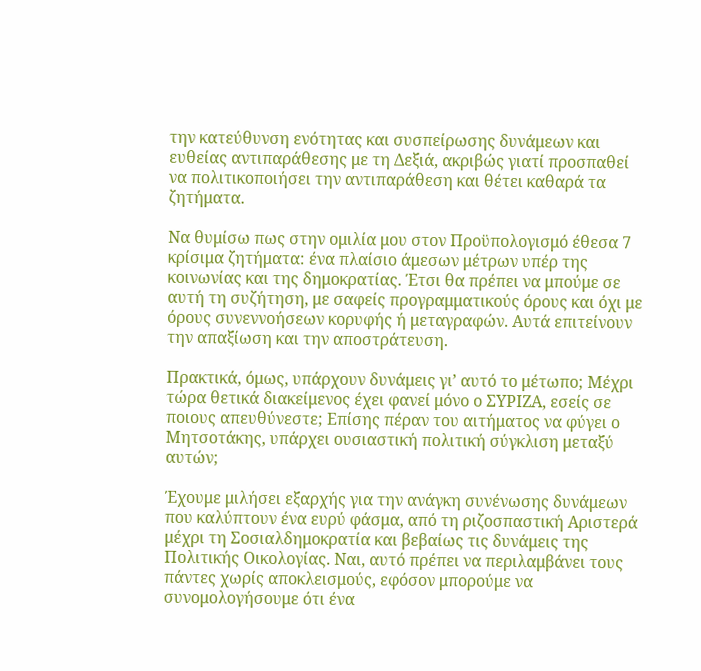την κατεύθυνση ενότητας και συσπείρωσης δυνάμεων και ευθείας αντιπαράθεσης με τη Δεξιά, ακριβώς γιατί προσπαθεί να πολιτικοποιήσει την αντιπαράθεση και θέτει καθαρά τα ζητήματα.

Να θυμίσω πως στην ομιλία μου στον Προϋπολογισμό έθεσα 7 κρίσιμα ζητήματα: ένα πλαίσιο άμεσων μέτρων υπέρ της κοινωνίας και της δημοκρατίας. Έτσι θα πρέπει να μπούμε σε αυτή τη συζήτηση, με σαφείς προγραμματικούς όρους και όχι με όρους συνεννοήσεων κορυφής ή μεταγραφών. Αυτά επιτείνουν την απαξίωση και την αποστράτευση.

Πρακτικά, όμως, υπάρχουν δυνάμεις γι’ αυτό το μέτωπο; Μέχρι τώρα θετικά διακείμενος έχει φανεί μόνο ο ΣΥΡΙΖΑ, εσείς σε ποιους απευθύνεστε; Επίσης πέραν του αιτήματος να φύγει ο Μητσοτάκης, υπάρχει ουσιαστική πολιτική σύγκλιση μεταξύ αυτών;

Έχουμε μιλήσει εξαρχής για την ανάγκη συνένωσης δυνάμεων που καλύπτουν ένα ευρύ φάσμα, από τη ριζοσπαστική Αριστερά μέχρι τη Σοσιαλδημοκρατία και βεβαίως τις δυνάμεις της Πολιτικής Οικολογίας. Ναι, αυτό πρέπει να περιλαμβάνει τους πάντες χωρίς αποκλεισμούς, εφόσον μπορούμε να συνομολογήσουμε ότι ένα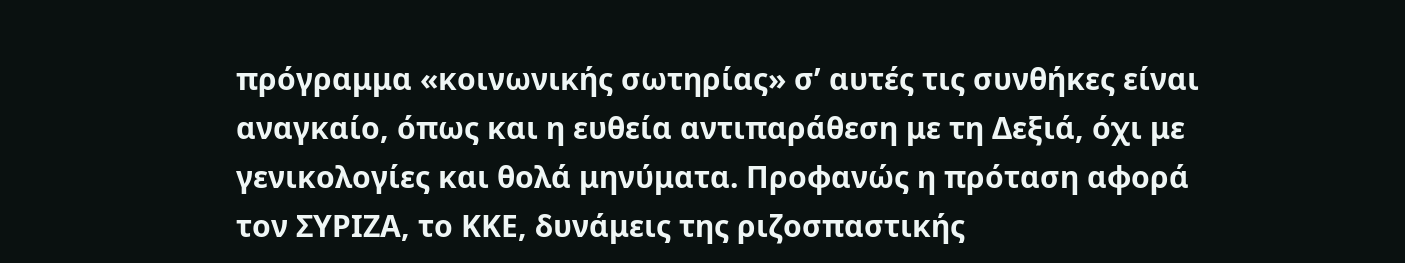πρόγραμμα «κοινωνικής σωτηρίας» σ’ αυτές τις συνθήκες είναι αναγκαίο, όπως και η ευθεία αντιπαράθεση με τη Δεξιά, όχι με γενικολογίες και θολά μηνύματα. Προφανώς η πρόταση αφορά τον ΣΥΡΙΖΑ, το ΚΚΕ, δυνάμεις της ριζοσπαστικής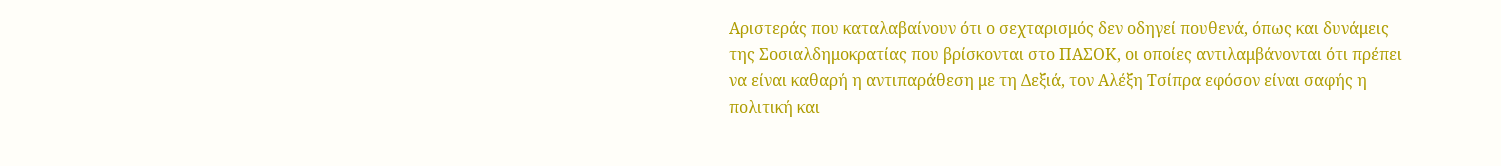Αριστεράς που καταλαβαίνουν ότι ο σεχταρισμός δεν οδηγεί πουθενά, όπως και δυνάμεις της Σοσιαλδημοκρατίας που βρίσκονται στο ΠΑΣΟΚ, οι οποίες αντιλαμβάνονται ότι πρέπει να είναι καθαρή η αντιπαράθεση με τη Δεξιά, τον Αλέξη Τσίπρα εφόσον είναι σαφής η πολιτική και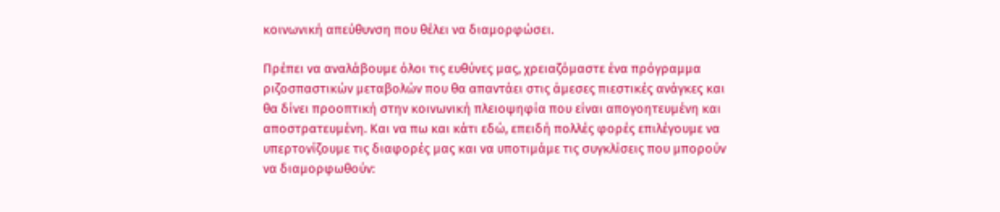κοινωνική απεύθυνση που θέλει να διαμορφώσει.

Πρέπει να αναλάβουμε όλοι τις ευθύνες μας, χρειαζόμαστε ένα πρόγραμμα ριζοσπαστικών μεταβολών που θα απαντάει στις άμεσες πιεστικές ανάγκες και θα δίνει προοπτική στην κοινωνική πλειοψηφία που είναι απογοητευμένη και αποστρατευμένη. Και να πω και κάτι εδώ, επειδή πολλές φορές επιλέγουμε να υπερτονίζουμε τις διαφορές μας και να υποτιμάμε τις συγκλίσεις που μπορούν να διαμορφωθούν: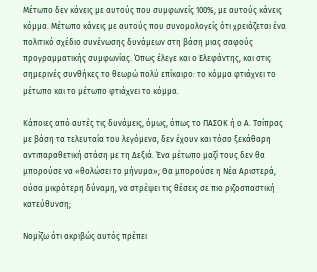Μέτωπο δεν κάνεις με αυτούς που συμφωνείς 100%, με αυτούς κάνεις κόμμα. Μέτωπο κάνεις με αυτούς που συνομολογείς ότι χρειάζεται ένα πολιτικό σχέδιο συνένωσης δυνάμεων στη βάση μιας σαφούς προγραμματικής συμφωνίας. Όπως έλεγε και ο Ελεφάντης, και στις σημερινές συνθήκες το θεωρώ πολύ επίκαιρο: το κόμμα φτιάχνει το μέτωπο και το μέτωπο φτιάχνει το κόμμα.

Κάποιες από αυτές τις δυνάμεις, όμως, όπως το ΠΑΣΟΚ ή ο Α. Τσίπρας με βάση τα τελευταία του λεγόμενα, δεν έχουν και τόσο ξεκάθαρη αντιπαραθετική στάση με τη Δεξιά. Ένα μέτωπο μαζί τους δεν θα μπορούσε να «θολώσει το μήνυμα»; Θα μπορούσε η Νέα Αριστερά, ούσα μικρότερη δύναμη, να στρέψει τις θέσεις σε πιο ριζοσπαστική κατεύθυνση;

Νομίζω ότι ακριβώς αυτός πρέπει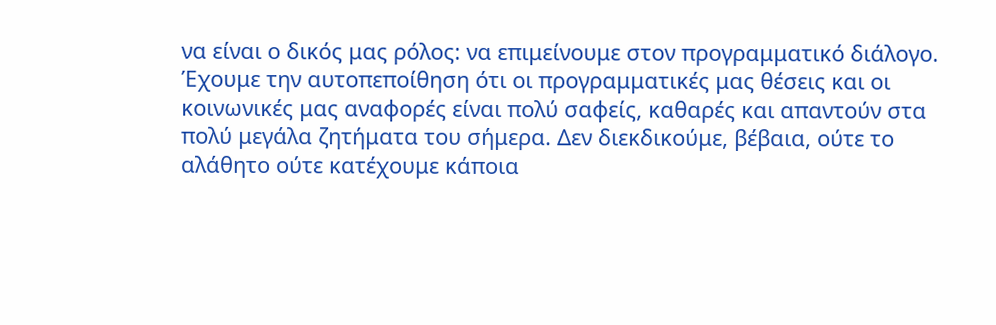να είναι ο δικός μας ρόλος: να επιμείνουμε στον προγραμματικό διάλογο. Έχουμε την αυτοπεποίθηση ότι οι προγραμματικές μας θέσεις και οι κοινωνικές μας αναφορές είναι πολύ σαφείς, καθαρές και απαντούν στα πολύ μεγάλα ζητήματα του σήμερα. Δεν διεκδικούμε, βέβαια, ούτε το αλάθητο ούτε κατέχουμε κάποια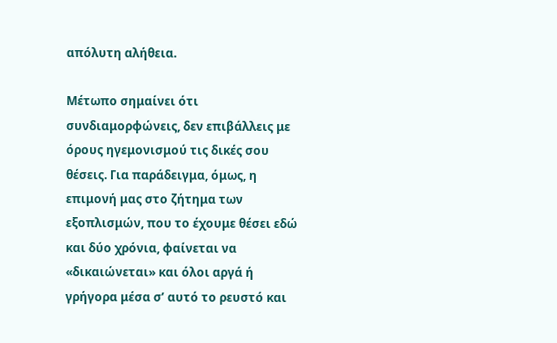απόλυτη αλήθεια.

Μέτωπο σημαίνει ότι συνδιαμορφώνεις, δεν επιβάλλεις με όρους ηγεμονισμού τις δικές σου θέσεις. Για παράδειγμα, όμως, η επιμονή μας στο ζήτημα των εξοπλισμών, που το έχουμε θέσει εδώ και δύο χρόνια, φαίνεται να «δικαιώνεται» και όλοι αργά ή γρήγορα μέσα σ’ αυτό το ρευστό και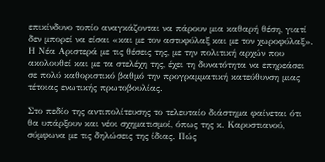επικίνδυνο τοπίο αναγκάζονται να πάρουν μια καθαρή θέση, γιατί δεν μπορεί να είσαι «και με τον αστυφύλαξ και με τον χωροφύλαξ». Η Νέα Αριστερά με τις θέσεις της, με την πολιτική αρχών που ακολουθεί και με τα στελέχη της, έχει τη δυνατότητα να επηρεάσει σε πολύ καθοριστικό βαθμό την προγραμματική κατεύθυνση μιας τέτοιας ενωτικής πρωτοβουλίας.

Στο πεδίο της αντιπολίτευσης το τελευταίο διάστημα φαίνεται ότι θα υπάρξουν και νέοι σχηματισμοί, όπως της κ. Καρυστιανού, σύμφωνα με τις δηλώσεις της ίδιας. Πώς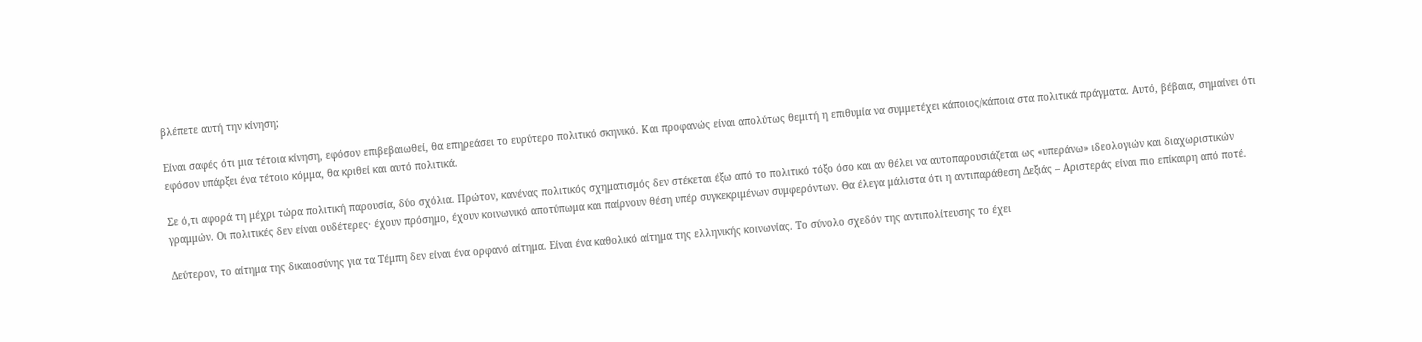βλέπετε αυτή την κίνηση;

Είναι σαφές ότι μια τέτοια κίνηση, εφόσον επιβεβαιωθεί, θα επηρεάσει το ευρύτερο πολιτικό σκηνικό. Και προφανώς είναι απολύτως θεμιτή η επιθυμία να συμμετέχει κάποιος/κάποια στα πολιτικά πράγματα. Αυτό, βέβαια, σημαίνει ότι εφόσον υπάρξει ένα τέτοιο κόμμα, θα κριθεί και αυτό πολιτικά.

Σε ό,τι αφορά τη μέχρι τώρα πολιτική παρουσία, δύο σχόλια. Πρώτον, κανένας πολιτικός σχηματισμός δεν στέκεται έξω από το πολιτικό τόξο όσο και αν θέλει να αυτοπαρουσιάζεται ως «υπεράνω» ιδεολογιών και διαχωριστικών γραμμών. Οι πολιτικές δεν είναι ουδέτερες· έχουν πρόσημο, έχουν κοινωνικό αποτύπωμα και παίρνουν θέση υπέρ συγκεκριμένων συμφερόντων. Θα έλεγα μάλιστα ότι η αντιπαράθεση Δεξιάς – Αριστεράς είναι πιο επίκαιρη από ποτέ.

Δεύτερον, το αίτημα της δικαιοσύνης για τα Τέμπη δεν είναι ένα ορφανό αίτημα. Είναι ένα καθολικό αίτημα της ελληνικής κοινωνίας. Το σύνολο σχεδόν της αντιπολίτευσης το έχει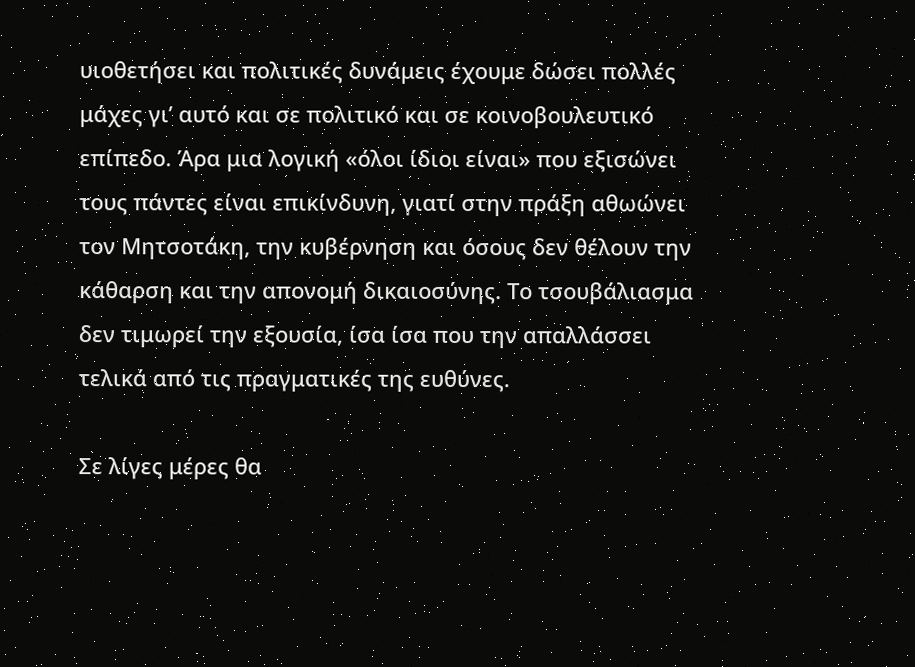υιοθετήσει και πολιτικές δυνάμεις έχουμε δώσει πολλές μάχες γι’ αυτό και σε πολιτικό και σε κοινοβουλευτικό επίπεδο. Άρα μια λογική «όλοι ίδιοι είναι» που εξισώνει τους πάντες είναι επικίνδυνη, γιατί στην πράξη αθωώνει τον Μητσοτάκη, την κυβέρνηση και όσους δεν θέλουν την κάθαρση και την απονομή δικαιοσύνης. Το τσουβάλιασμα δεν τιμωρεί την εξουσία, ίσα ίσα που την απαλλάσσει τελικά από τις πραγματικές της ευθύνες.

Σε λίγες μέρες θα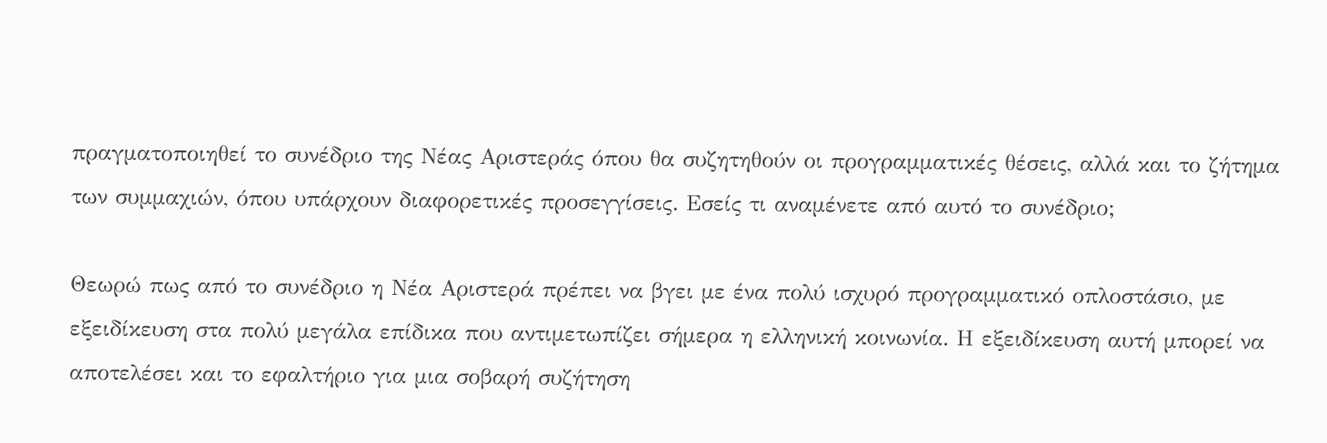πραγματοποιηθεί το συνέδριο της Νέας Αριστεράς όπου θα συζητηθούν οι προγραμματικές θέσεις, αλλά και το ζήτημα των συμμαχιών, όπου υπάρχουν διαφορετικές προσεγγίσεις. Εσείς τι αναμένετε από αυτό το συνέδριο;

Θεωρώ πως από το συνέδριο η Νέα Αριστερά πρέπει να βγει με ένα πολύ ισχυρό προγραμματικό οπλοστάσιο, με εξειδίκευση στα πολύ μεγάλα επίδικα που αντιμετωπίζει σήμερα η ελληνική κοινωνία. Η εξειδίκευση αυτή μπορεί να αποτελέσει και το εφαλτήριο για μια σοβαρή συζήτηση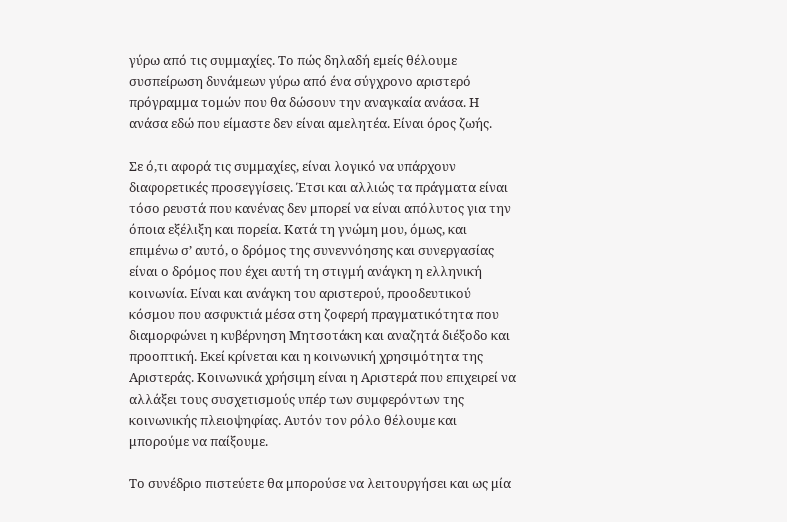γύρω από τις συμμαχίες. Το πώς δηλαδή εμείς θέλουμε συσπείρωση δυνάμεων γύρω από ένα σύγχρονο αριστερό πρόγραμμα τομών που θα δώσουν την αναγκαία ανάσα. Η ανάσα εδώ που είμαστε δεν είναι αμελητέα. Είναι όρος ζωής.

Σε ό,τι αφορά τις συμμαχίες, είναι λογικό να υπάρχουν διαφορετικές προσεγγίσεις. Έτσι και αλλιώς τα πράγματα είναι τόσο ρευστά που κανένας δεν μπορεί να είναι απόλυτος για την όποια εξέλιξη και πορεία. Κατά τη γνώμη μου, όμως, και επιμένω σ’ αυτό, ο δρόμος της συνεννόησης και συνεργασίας είναι ο δρόμος που έχει αυτή τη στιγμή ανάγκη η ελληνική κοινωνία. Είναι και ανάγκη του αριστερού, προοδευτικού κόσμου που ασφυκτιά μέσα στη ζοφερή πραγματικότητα που διαμορφώνει η κυβέρνηση Μητσοτάκη και αναζητά διέξοδο και προοπτική. Εκεί κρίνεται και η κοινωνική χρησιμότητα της Αριστεράς. Κοινωνικά χρήσιμη είναι η Αριστερά που επιχειρεί να αλλάξει τους συσχετισμούς υπέρ των συμφερόντων της κοινωνικής πλειοψηφίας. Αυτόν τον ρόλο θέλουμε και μπορούμε να παίξουμε.

Το συνέδριο πιστεύετε θα μπορούσε να λειτουργήσει και ως μία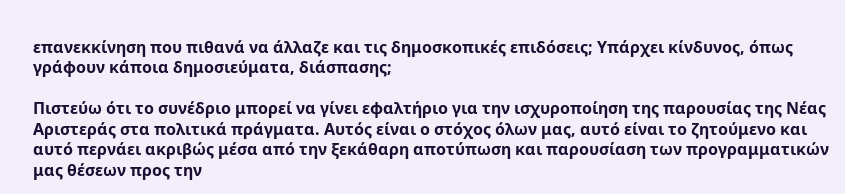επανεκκίνηση που πιθανά να άλλαζε και τις δημοσκοπικές επιδόσεις; Υπάρχει κίνδυνος, όπως γράφουν κάποια δημοσιεύματα, διάσπασης;

Πιστεύω ότι το συνέδριο μπορεί να γίνει εφαλτήριο για την ισχυροποίηση της παρουσίας της Νέας Αριστεράς στα πολιτικά πράγματα. Αυτός είναι ο στόχος όλων μας, αυτό είναι το ζητούμενο και αυτό περνάει ακριβώς μέσα από την ξεκάθαρη αποτύπωση και παρουσίαση των προγραμματικών μας θέσεων προς την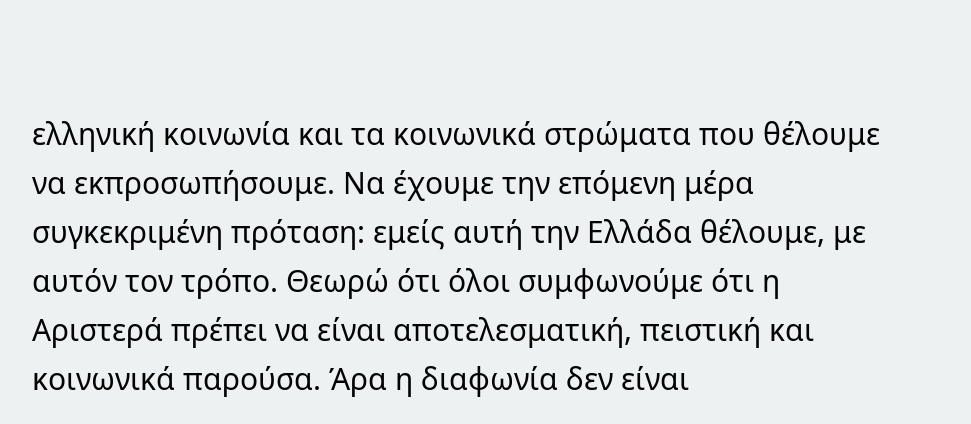ελληνική κοινωνία και τα κοινωνικά στρώματα που θέλουμε να εκπροσωπήσουμε. Να έχουμε την επόμενη μέρα συγκεκριμένη πρόταση: εμείς αυτή την Ελλάδα θέλουμε, με αυτόν τον τρόπο. Θεωρώ ότι όλοι συμφωνούμε ότι η Αριστερά πρέπει να είναι αποτελεσματική, πειστική και κοινωνικά παρούσα. Άρα η διαφωνία δεν είναι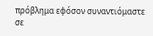πρόβλημα εφόσον συναντιόμαστε σε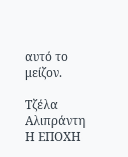αυτό το μείζον.

Τζέλα Αλιπράντη
Η ΕΠΟΧΗ